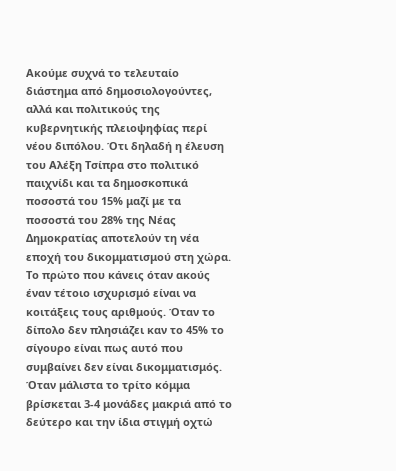Ακούμε συχνά το τελευταίο διάστημα από δημοσιολογούντες, αλλά και πολιτικούς της κυβερνητικής πλειοψηφίας περί νέου διπόλου. Ότι δηλαδή η έλευση του Αλέξη Τσίπρα στο πολιτικό παιχνίδι και τα δημοσκοπικά ποσοστά του 15% μαζί με τα ποσοστά του 28% της Νέας Δημοκρατίας αποτελούν τη νέα εποχή του δικομματισμού στη χώρα.
Το πρώτο που κάνεις όταν ακούς έναν τέτοιο ισχυρισμό είναι να κοιτάξεις τους αριθμούς. Όταν το δίπολο δεν πλησιάζει καν το 45% το σίγουρο είναι πως αυτό που συμβαίνει δεν είναι δικομματισμός. Όταν μάλιστα το τρίτο κόμμα βρίσκεται 3-4 μονάδες μακριά από το δεύτερο και την ίδια στιγμή οχτώ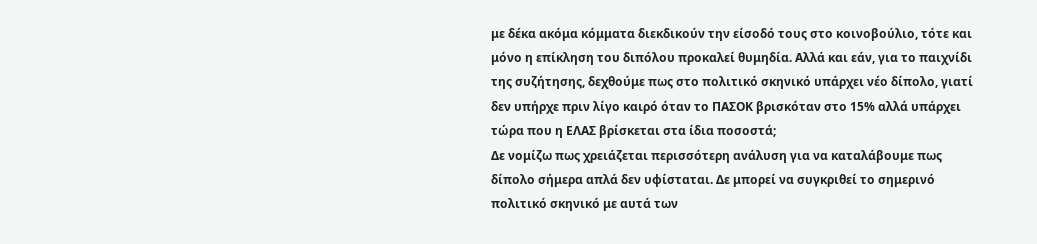με δέκα ακόμα κόμματα διεκδικούν την είσοδό τους στο κοινοβούλιο, τότε και μόνο η επίκληση του διπόλου προκαλεί θυμηδία. Αλλά και εάν, για το παιχνίδι της συζήτησης, δεχθούμε πως στο πολιτικό σκηνικό υπάρχει νέο δίπολο, γιατί δεν υπήρχε πριν λίγο καιρό όταν το ΠΑΣΟΚ βρισκόταν στο 15% αλλά υπάρχει τώρα που η ΕΛΑΣ βρίσκεται στα ίδια ποσοστά;
Δε νομίζω πως χρειάζεται περισσότερη ανάλυση για να καταλάβουμε πως δίπολο σήμερα απλά δεν υφίσταται. Δε μπορεί να συγκριθεί το σημερινό πολιτικό σκηνικό με αυτά των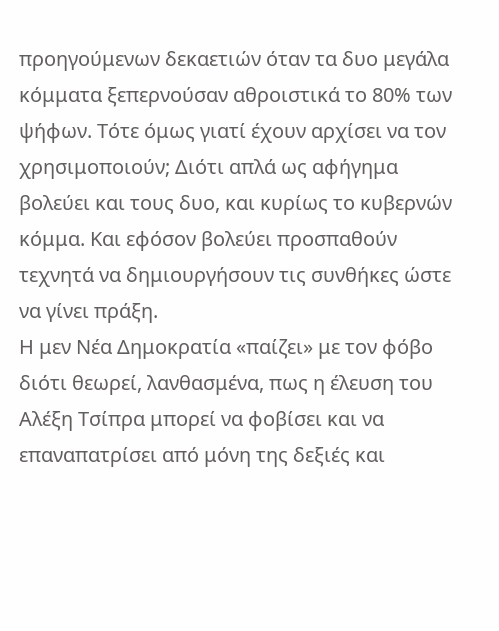προηγούμενων δεκαετιών όταν τα δυο μεγάλα κόμματα ξεπερνούσαν αθροιστικά το 80% των ψήφων. Τότε όμως γιατί έχουν αρχίσει να τον χρησιμοποιούν; Διότι απλά ως αφήγημα βολεύει και τους δυο, και κυρίως το κυβερνών κόμμα. Και εφόσον βολεύει προσπαθούν τεχνητά να δημιουργήσουν τις συνθήκες ώστε να γίνει πράξη.
Η μεν Νέα Δημοκρατία «παίζει» με τον φόβο διότι θεωρεί, λανθασμένα, πως η έλευση του Αλέξη Τσίπρα μπορεί να φοβίσει και να επαναπατρίσει από μόνη της δεξιές και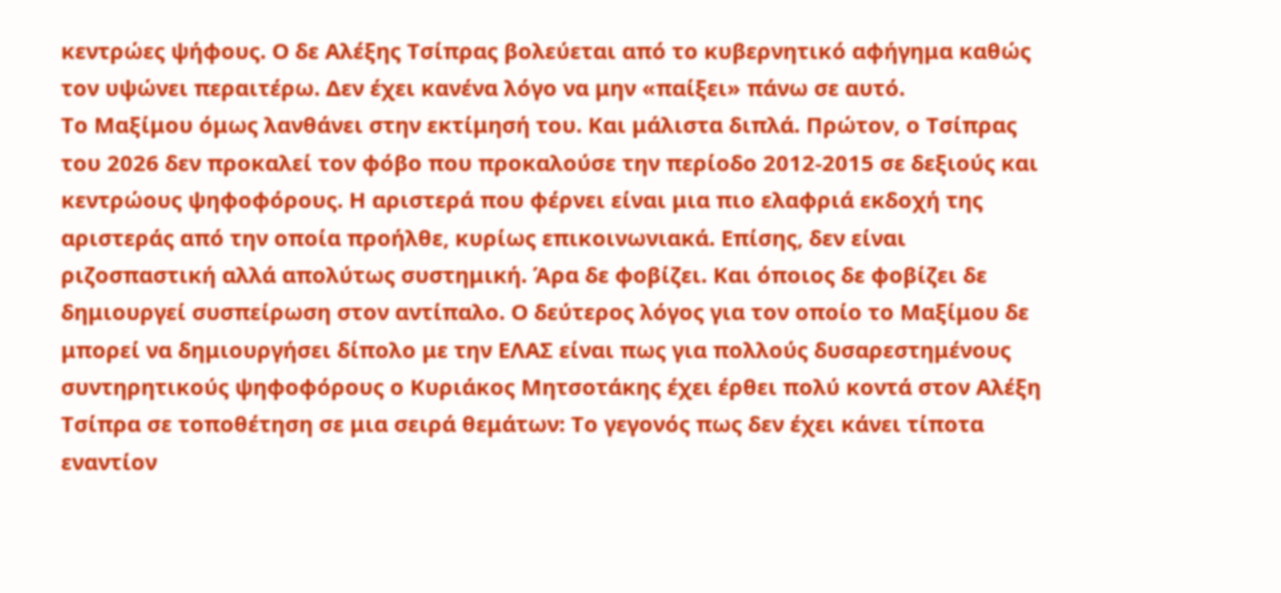κεντρώες ψήφους. Ο δε Αλέξης Τσίπρας βολεύεται από το κυβερνητικό αφήγημα καθώς τον υψώνει περαιτέρω. Δεν έχει κανένα λόγο να μην «παίξει» πάνω σε αυτό.
Το Μαξίμου όμως λανθάνει στην εκτίμησή του. Και μάλιστα διπλά. Πρώτον, ο Τσίπρας του 2026 δεν προκαλεί τον φόβο που προκαλούσε την περίοδο 2012-2015 σε δεξιούς και κεντρώους ψηφοφόρους. Η αριστερά που φέρνει είναι μια πιο ελαφριά εκδοχή της αριστεράς από την οποία προήλθε, κυρίως επικοινωνιακά. Επίσης, δεν είναι ριζοσπαστική αλλά απολύτως συστημική. Άρα δε φοβίζει. Και όποιος δε φοβίζει δε δημιουργεί συσπείρωση στον αντίπαλο. Ο δεύτερος λόγος για τον οποίο το Μαξίμου δε μπορεί να δημιουργήσει δίπολο με την ΕΛΑΣ είναι πως για πολλούς δυσαρεστημένους συντηρητικούς ψηφοφόρους ο Κυριάκος Μητσοτάκης έχει έρθει πολύ κοντά στον Αλέξη Τσίπρα σε τοποθέτηση σε μια σειρά θεμάτων: Το γεγονός πως δεν έχει κάνει τίποτα εναντίον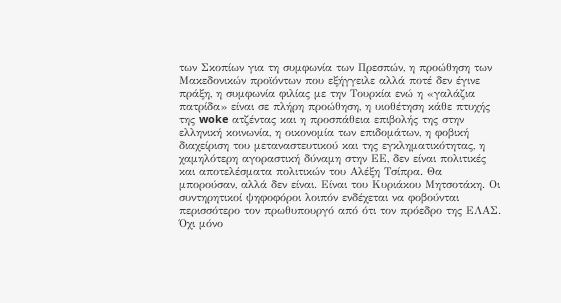των Σκοπίων για τη συμφωνία των Πρεσπών, η προώθηση των Μακεδονικών προϊόντων που εξήγγειλε αλλά ποτέ δεν έγινε πράξη, η συμφωνία φιλίας με την Τουρκία ενώ η «γαλάζια πατρίδα» είναι σε πλήρη προώθηση, η υιοθέτηση κάθε πτυχής της woke ατζέντας και η προσπάθεια επιβολής της στην ελληνική κοινωνία, η οικονομία των επιδομάτων, η φοβική διαχείριση του μεταναστευτικού και της εγκληματικότητας, η χαμηλότερη αγοραστική δύναμη στην ΕΕ, δεν είναι πολιτικές και αποτελέσματα πολιτικών του Αλέξη Τσίπρα. Θα μπορούσαν, αλλά δεν είναι. Είναι του Κυριάκου Μητσοτάκη. Οι συντηρητικοί ψηφοφόροι λοιπόν ενδέχεται να φοβούνται περισσότερο τον πρωθυπουργό από ότι τον πρόεδρο της ΕΛΑΣ.
Όχι μόνο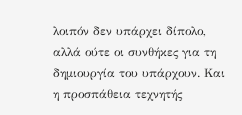λοιπόν δεν υπάρχει δίπολο, αλλά ούτε οι συνθήκες για τη δημιουργία του υπάρχουν. Και η προσπάθεια τεχνητής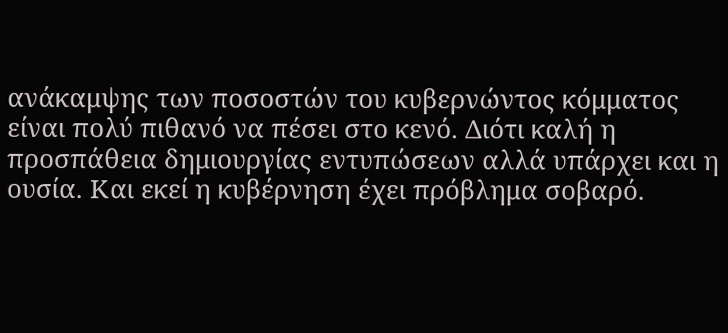ανάκαμψης των ποσοστών του κυβερνώντος κόμματος είναι πολύ πιθανό να πέσει στο κενό. Διότι καλή η προσπάθεια δημιουργίας εντυπώσεων αλλά υπάρχει και η ουσία. Και εκεί η κυβέρνηση έχει πρόβλημα σοβαρό.